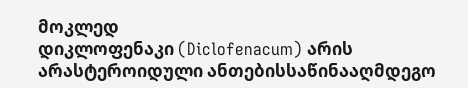მოკლედ
დიკლოფენაკი (Diclofenacum) არის არასტეროიდული ანთებისსაწინააღმდეგო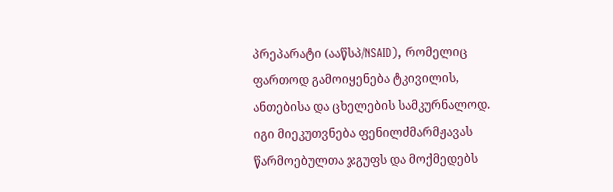პრეპარატი (ააწსპ/NSAID), რომელიც ფართოდ გამოიყენება ტკივილის, ანთებისა და ცხელების სამკურნალოდ. იგი მიეკუთვნება ფენილძმარმჟავას წარმოებულთა ჯგუფს და მოქმედებს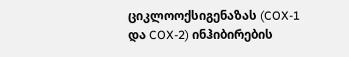ციკლოოქსიგენაზას (COX-1 და COX-2) ინჰიბირების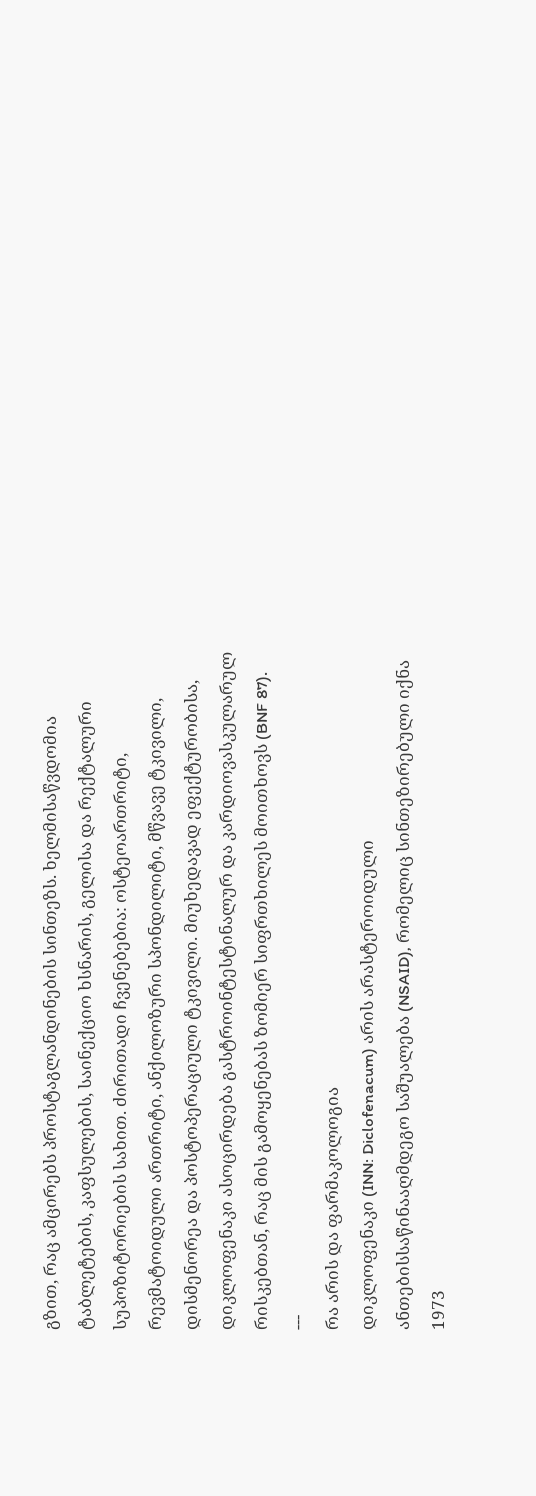გზით, რაც ამცირებს პროსტაგლანდინების სინთეზს. ხელმისაწვდომია ტაბლეტების, კაფსულების, საინექციო ხსნარის, გელისა და რექტალური სუპოზიტორიების სახით. ძირითადი ჩვენებებია: ოსტეოართრიტი, რევმატოიდული ართრიტი, ანქილოზური სპონდილიტი, მწვავე ტკივილი, დისმენორეა და პოსტოპერაციული ტკივილი. მიუხედავად ეფექტურობისა, დიკლოფენაკი ასოცირდება გასტროინტესტინალურ და კარდიოვასკულარულ რისკებთან, რაც მის გამოყენებას ზომიერ სიფრთხილეს მოითხოვს (BNF 87).
---
რა არის და ფარმაკოლოგია
დიკლოფენაკი (INN: Diclofenacum) არის არასტეროიდული ანთებისსაწინააღმდეგო საშუალება (NSAID), რომელიც სინთეზირებული იქნა 1973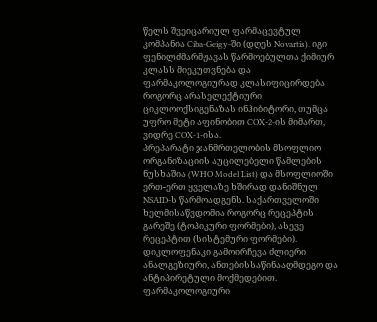წელს შვეიცარიულ ფარმაცევტულ კომპანია Ciba-Geigy-ში (დღეს Novartis). იგი ფენილძმარმჟავას წარმოებულთა ქიმიურ კლასს მიეკუთვნება და ფარმაკოლოგიურად კლასიფიცირდება როგორც არასელექტიური ციკლოოქსიგენაზას ინჰიბიტორი, თუმცა უფრო მეტი აფინობით COX-2-ის მიმართ, ვიდრე COX-1-ისა.
პრეპარატი ჯანმრთელობის მსოფლიო ორგანიზაციის აუცილებელი წამლების ნუსხაშია (WHO Model List) და მსოფლიოში ერთ-ერთ ყველაზე ხშირად დანიშნულ NSAID-ს წარმოადგენს. საქართველოში ხელმისაწვდომია როგორც რეცეპტის გარეშე (ტოპიკური ფორმები), ასევე რეცეპტით (სისტემური ფორმები).
დიკლოფენაკი გამოირჩევა ძლიერი ანალგეზიური, ანთებისსაწინააღმდეგო და ანტიპირეტული მოქმედებით. ფარმაკოლოგიური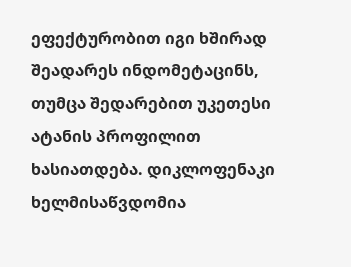ეფექტურობით იგი ხშირად შეადარეს ინდომეტაცინს, თუმცა შედარებით უკეთესი ატანის პროფილით ხასიათდება. დიკლოფენაკი ხელმისაწვდომია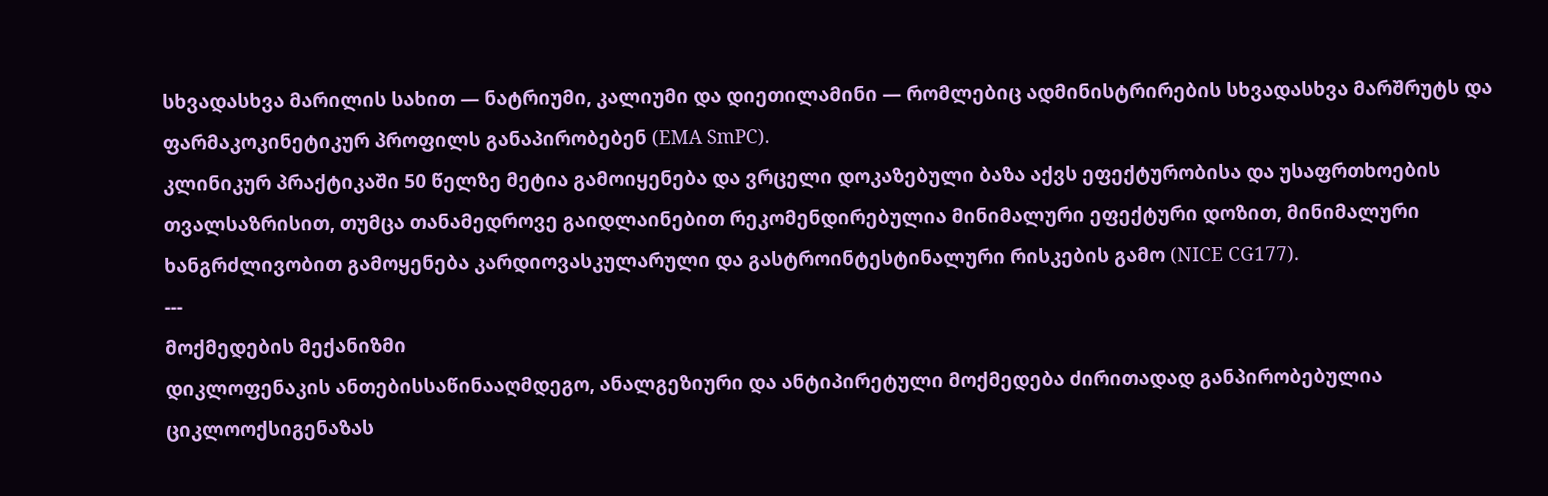სხვადასხვა მარილის სახით — ნატრიუმი, კალიუმი და დიეთილამინი — რომლებიც ადმინისტრირების სხვადასხვა მარშრუტს და ფარმაკოკინეტიკურ პროფილს განაპირობებენ (EMA SmPC).
კლინიკურ პრაქტიკაში 50 წელზე მეტია გამოიყენება და ვრცელი დოკაზებული ბაზა აქვს ეფექტურობისა და უსაფრთხოების თვალსაზრისით, თუმცა თანამედროვე გაიდლაინებით რეკომენდირებულია მინიმალური ეფექტური დოზით, მინიმალური ხანგრძლივობით გამოყენება კარდიოვასკულარული და გასტროინტესტინალური რისკების გამო (NICE CG177).
---
მოქმედების მექანიზმი
დიკლოფენაკის ანთებისსაწინააღმდეგო, ანალგეზიური და ანტიპირეტული მოქმედება ძირითადად განპირობებულია ციკლოოქსიგენაზას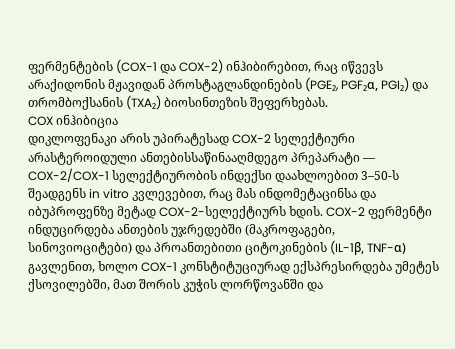ფერმენტების (COX-1 და COX-2) ინჰიბირებით, რაც იწვევს არაქიდონის მჟავიდან პროსტაგლანდინების (PGE₂, PGF₂α, PGI₂) და თრომბოქსანის (TXA₂) ბიოსინთეზის შეფერხებას.
COX ინჰიბიცია
დიკლოფენაკი არის უპირატესად COX-2 სელექტიური არასტეროიდული ანთებისსაწინააღმდეგო პრეპარატი — COX-2/COX-1 სელექტიურობის ინდექსი დაახლოებით 3–50-ს შეადგენს in vitro კვლევებით, რაც მას ინდომეტაცინსა და იბუპროფენზე მეტად COX-2-სელექტიურს ხდის. COX-2 ფერმენტი ინდუცირდება ანთების უჯრედებში (მაკროფაგები, სინოვიოციტები) და პროანთებითი ციტოკინების (IL-1β, TNF-α) გავლენით, ხოლო COX-1 კონსტიტუციურად ექსპრესირდება უმეტეს ქსოვილებში, მათ შორის კუჭის ლორწოვანში და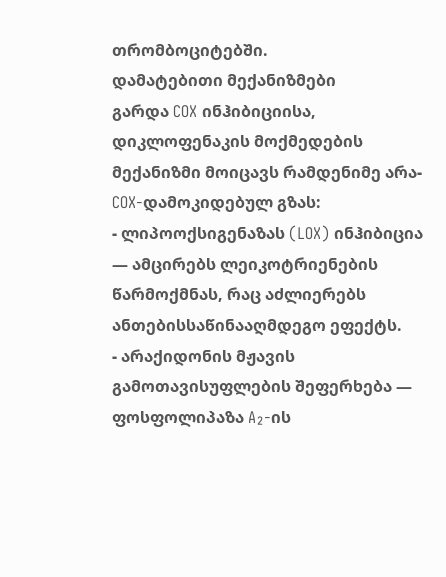თრომბოციტებში.
დამატებითი მექანიზმები
გარდა COX ინჰიბიციისა, დიკლოფენაკის მოქმედების მექანიზმი მოიცავს რამდენიმე არა-COX-დამოკიდებულ გზას:
- ლიპოოქსიგენაზას (LOX) ინჰიბიცია — ამცირებს ლეიკოტრიენების წარმოქმნას, რაც აძლიერებს ანთებისსაწინააღმდეგო ეფექტს.
- არაქიდონის მჟავის გამოთავისუფლების შეფერხება — ფოსფოლიპაზა A₂-ის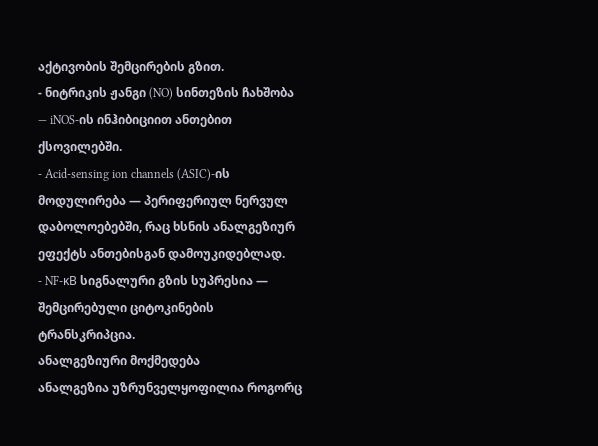აქტივობის შემცირების გზით.
- ნიტრიკის ჟანგი (NO) სინთეზის ჩახშობა — iNOS-ის ინჰიბიციით ანთებით ქსოვილებში.
- Acid-sensing ion channels (ASIC)-ის მოდულირება — პერიფერიულ ნერვულ დაბოლოებებში, რაც ხსნის ანალგეზიურ ეფექტს ანთებისგან დამოუკიდებლად.
- NF-κB სიგნალური გზის სუპრესია — შემცირებული ციტოკინების ტრანსკრიპცია.
ანალგეზიური მოქმედება
ანალგეზია უზრუნველყოფილია როგორც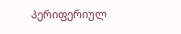პერიფერიულ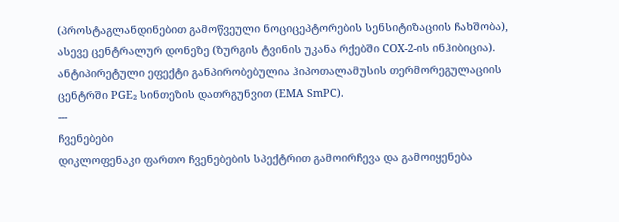(პროსტაგლანდინებით გამოწვეული ნოციცეპტორების სენსიტიზაციის ჩახშობა), ასევე ცენტრალურ დონეზე (ზურგის ტვინის უკანა რქებში COX-2-ის ინჰიბიცია). ანტიპირეტული ეფექტი განპირობებულია ჰიპოთალამუსის თერმორეგულაციის ცენტრში PGE₂ სინთეზის დათრგუნვით (EMA SmPC).
---
ჩვენებები
დიკლოფენაკი ფართო ჩვენებების სპექტრით გამოირჩევა და გამოიყენება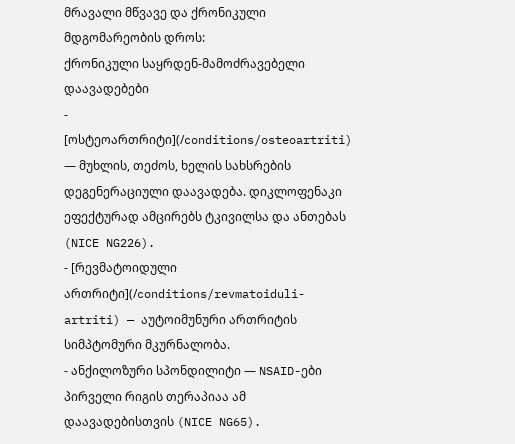მრავალი მწვავე და ქრონიკული მდგომარეობის დროს:
ქრონიკული საყრდენ-მამოძრავებელი დაავადებები
- [ოსტეოართრიტი](/conditions/osteoartriti) — მუხლის, თეძოს, ხელის სახსრების დეგენერაციული დაავადება. დიკლოფენაკი ეფექტურად ამცირებს ტკივილსა და ანთებას (NICE NG226).
- [რევმატოიდული ართრიტი](/conditions/revmatoiduli-artriti) — აუტოიმუნური ართრიტის სიმპტომური მკურნალობა.
- ანქილოზური სპონდილიტი — NSAID-ები პირველი რიგის თერაპიაა ამ დაავადებისთვის (NICE NG65).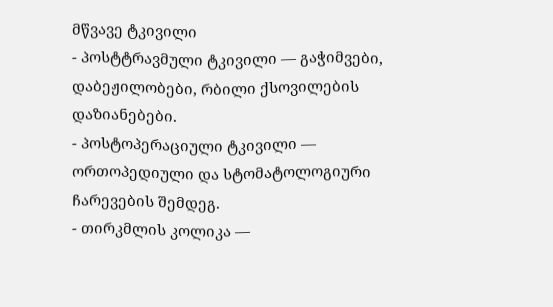მწვავე ტკივილი
- პოსტტრავმული ტკივილი — გაჭიმვები, დაბეჟილობები, რბილი ქსოვილების დაზიანებები.
- პოსტოპერაციული ტკივილი — ორთოპედიული და სტომატოლოგიური ჩარევების შემდეგ.
- თირკმლის კოლიკა —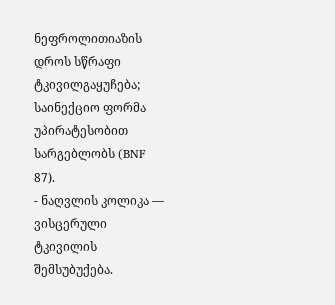ნეფროლითიაზის დროს სწრაფი ტკივილგაყუჩება; საინექციო ფორმა უპირატესობით სარგებლობს (BNF 87).
- ნაღვლის კოლიკა — ვისცერული ტკივილის შემსუბუქება.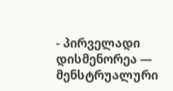- პირველადი დისმენორეა — მენსტრუალური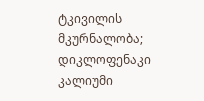ტკივილის მკურნალობა; დიკლოფენაკი კალიუმი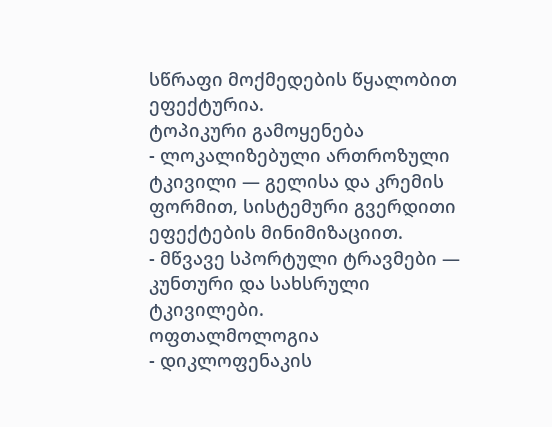სწრაფი მოქმედების წყალობით ეფექტურია.
ტოპიკური გამოყენება
- ლოკალიზებული ართროზული ტკივილი — გელისა და კრემის ფორმით, სისტემური გვერდითი ეფექტების მინიმიზაციით.
- მწვავე სპორტული ტრავმები — კუნთური და სახსრული ტკივილები.
ოფთალმოლოგია
- დიკლოფენაკის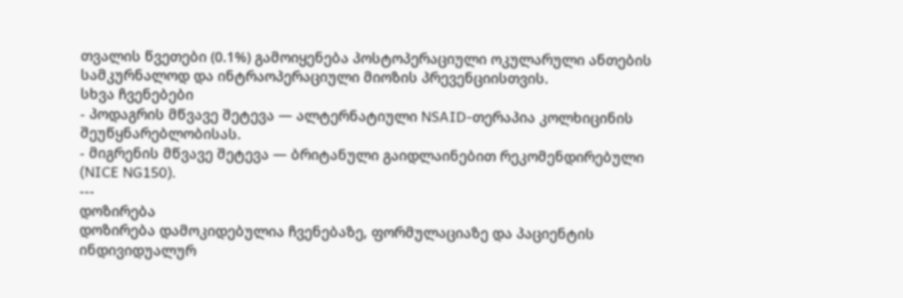თვალის წვეთები (0.1%) გამოიყენება პოსტოპერაციული ოკულარული ანთების სამკურნალოდ და ინტრაოპერაციული მიოზის პრევენციისთვის.
სხვა ჩვენებები
- პოდაგრის მწვავე შეტევა — ალტერნატიული NSAID-თერაპია კოლხიცინის შეუწყნარებლობისას.
- მიგრენის მწვავე შეტევა — ბრიტანული გაიდლაინებით რეკომენდირებული (NICE NG150).
---
დოზირება
დოზირება დამოკიდებულია ჩვენებაზე, ფორმულაციაზე და პაციენტის ინდივიდუალურ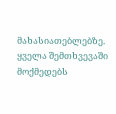მახასიათებლებზე. ყველა შემთხვევაში მოქმედებს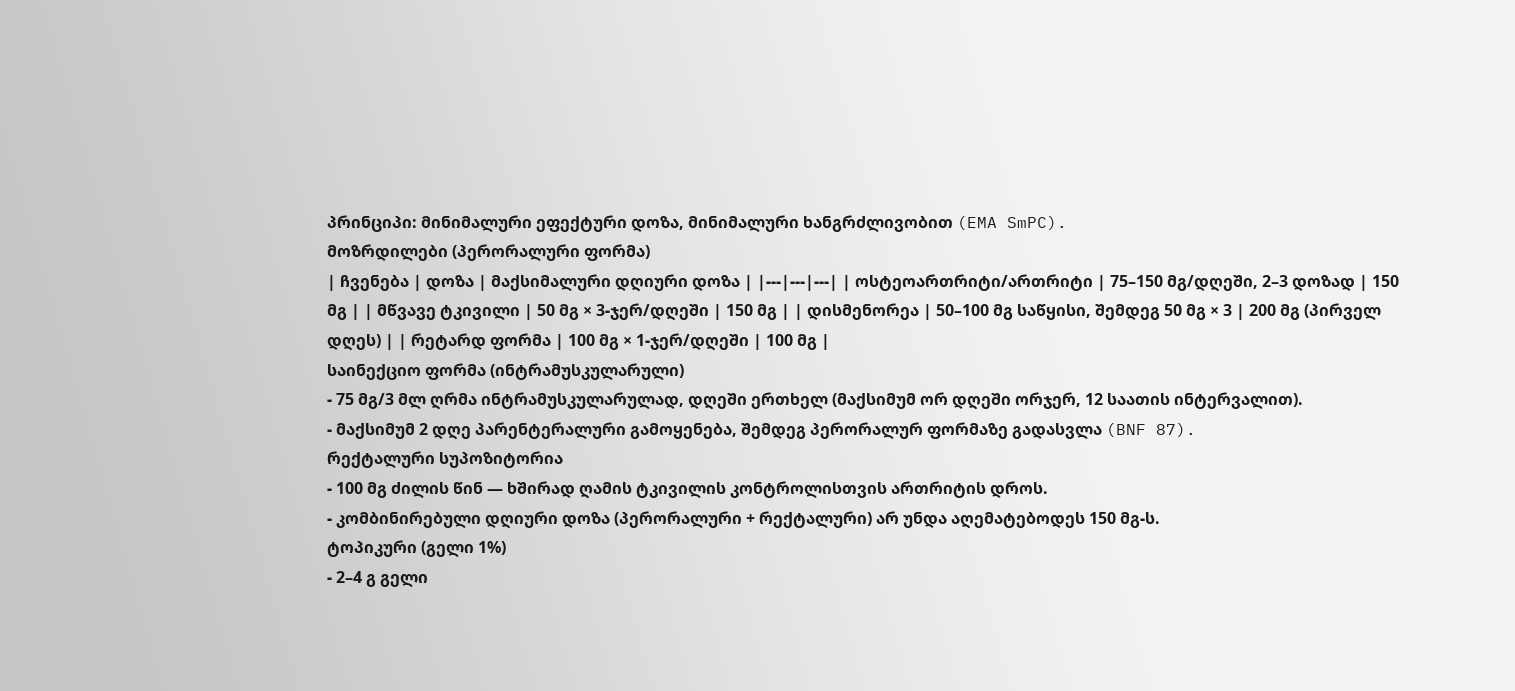პრინციპი: მინიმალური ეფექტური დოზა, მინიმალური ხანგრძლივობით (EMA SmPC).
მოზრდილები (პერორალური ფორმა)
| ჩვენება | დოზა | მაქსიმალური დღიური დოზა | |---|---|---| | ოსტეოართრიტი/ართრიტი | 75–150 მგ/დღეში, 2–3 დოზად | 150 მგ | | მწვავე ტკივილი | 50 მგ × 3-ჯერ/დღეში | 150 მგ | | დისმენორეა | 50–100 მგ საწყისი, შემდეგ 50 მგ × 3 | 200 მგ (პირველ დღეს) | | რეტარდ ფორმა | 100 მგ × 1-ჯერ/დღეში | 100 მგ |
საინექციო ფორმა (ინტრამუსკულარული)
- 75 მგ/3 მლ ღრმა ინტრამუსკულარულად, დღეში ერთხელ (მაქსიმუმ ორ დღეში ორჯერ, 12 საათის ინტერვალით).
- მაქსიმუმ 2 დღე პარენტერალური გამოყენება, შემდეგ პერორალურ ფორმაზე გადასვლა (BNF 87).
რექტალური სუპოზიტორია
- 100 მგ ძილის წინ — ხშირად ღამის ტკივილის კონტროლისთვის ართრიტის დროს.
- კომბინირებული დღიური დოზა (პერორალური + რექტალური) არ უნდა აღემატებოდეს 150 მგ-ს.
ტოპიკური (გელი 1%)
- 2–4 გ გელი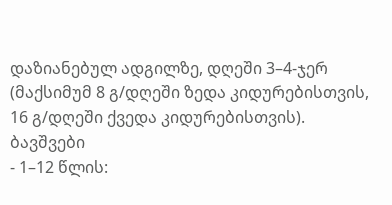დაზიანებულ ადგილზე, დღეში 3–4-ჯერ (მაქსიმუმ 8 გ/დღეში ზედა კიდურებისთვის, 16 გ/დღეში ქვედა კიდურებისთვის).
ბავშვები
- 1–12 წლის: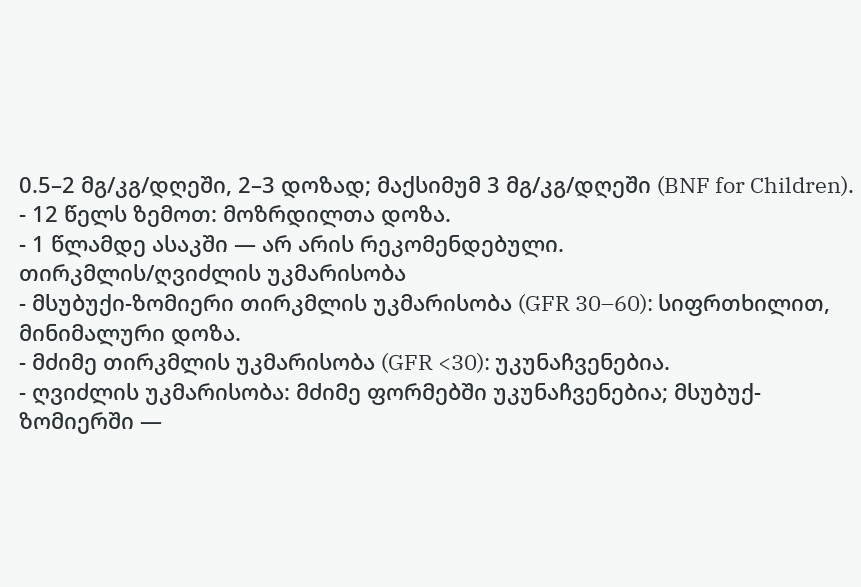0.5–2 მგ/კგ/დღეში, 2–3 დოზად; მაქსიმუმ 3 მგ/კგ/დღეში (BNF for Children).
- 12 წელს ზემოთ: მოზრდილთა დოზა.
- 1 წლამდე ასაკში — არ არის რეკომენდებული.
თირკმლის/ღვიძლის უკმარისობა
- მსუბუქი-ზომიერი თირკმლის უკმარისობა (GFR 30–60): სიფრთხილით, მინიმალური დოზა.
- მძიმე თირკმლის უკმარისობა (GFR <30): უკუნაჩვენებია.
- ღვიძლის უკმარისობა: მძიმე ფორმებში უკუნაჩვენებია; მსუბუქ-ზომიერში —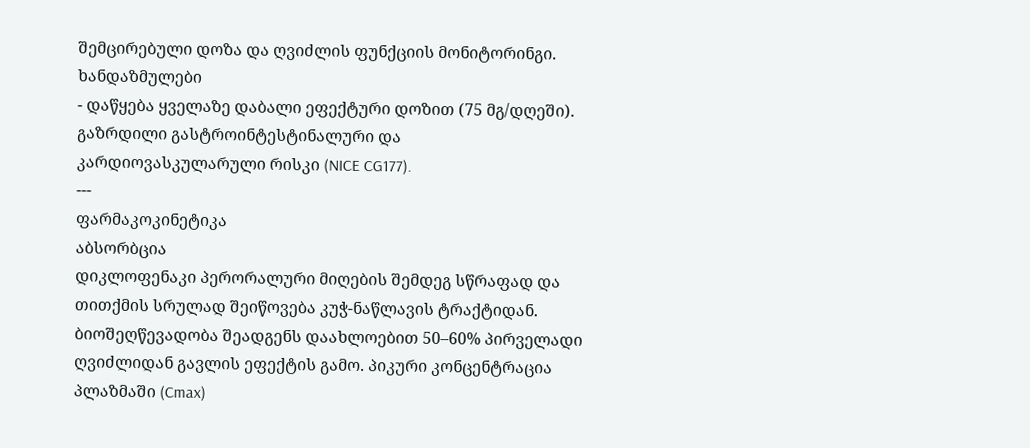შემცირებული დოზა და ღვიძლის ფუნქციის მონიტორინგი.
ხანდაზმულები
- დაწყება ყველაზე დაბალი ეფექტური დოზით (75 მგ/დღეში). გაზრდილი გასტროინტესტინალური და კარდიოვასკულარული რისკი (NICE CG177).
---
ფარმაკოკინეტიკა
აბსორბცია
დიკლოფენაკი პერორალური მიღების შემდეგ სწრაფად და თითქმის სრულად შეიწოვება კუჭ-ნაწლავის ტრაქტიდან. ბიოშეღწევადობა შეადგენს დაახლოებით 50–60% პირველადი ღვიძლიდან გავლის ეფექტის გამო. პიკური კონცენტრაცია პლაზმაში (Cmax)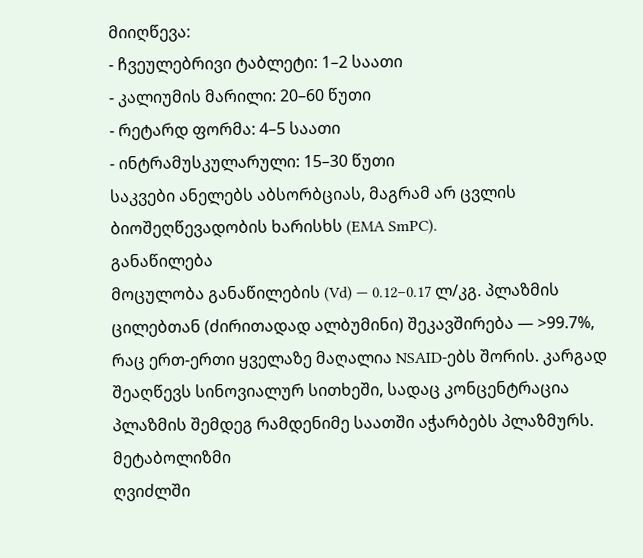მიიღწევა:
- ჩვეულებრივი ტაბლეტი: 1–2 საათი
- კალიუმის მარილი: 20–60 წუთი
- რეტარდ ფორმა: 4–5 საათი
- ინტრამუსკულარული: 15–30 წუთი
საკვები ანელებს აბსორბციას, მაგრამ არ ცვლის ბიოშეღწევადობის ხარისხს (EMA SmPC).
განაწილება
მოცულობა განაწილების (Vd) — 0.12–0.17 ლ/კგ. პლაზმის ცილებთან (ძირითადად ალბუმინი) შეკავშირება — >99.7%, რაც ერთ-ერთი ყველაზე მაღალია NSAID-ებს შორის. კარგად შეაღწევს სინოვიალურ სითხეში, სადაც კონცენტრაცია პლაზმის შემდეგ რამდენიმე საათში აჭარბებს პლაზმურს.
მეტაბოლიზმი
ღვიძლში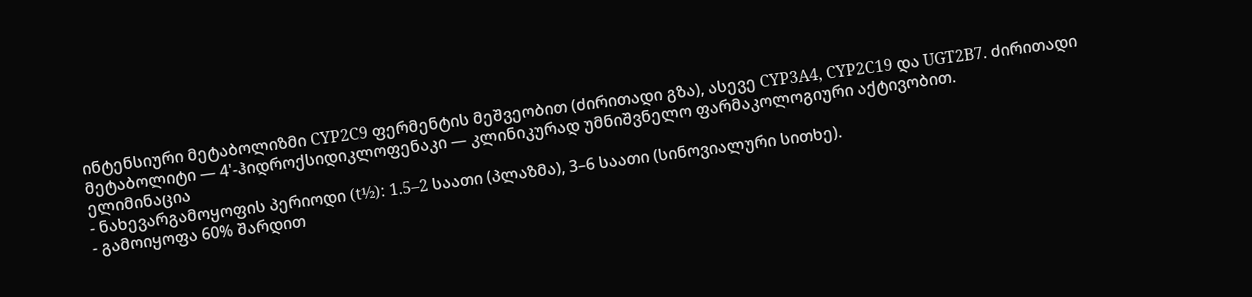ინტენსიური მეტაბოლიზმი CYP2C9 ფერმენტის მეშვეობით (ძირითადი გზა), ასევე CYP3A4, CYP2C19 და UGT2B7. ძირითადი მეტაბოლიტი — 4'-ჰიდროქსიდიკლოფენაკი — კლინიკურად უმნიშვნელო ფარმაკოლოგიური აქტივობით.
ელიმინაცია
- ნახევარგამოყოფის პერიოდი (t½): 1.5–2 საათი (პლაზმა), 3–6 საათი (სინოვიალური სითხე).
- გამოიყოფა 60% შარდით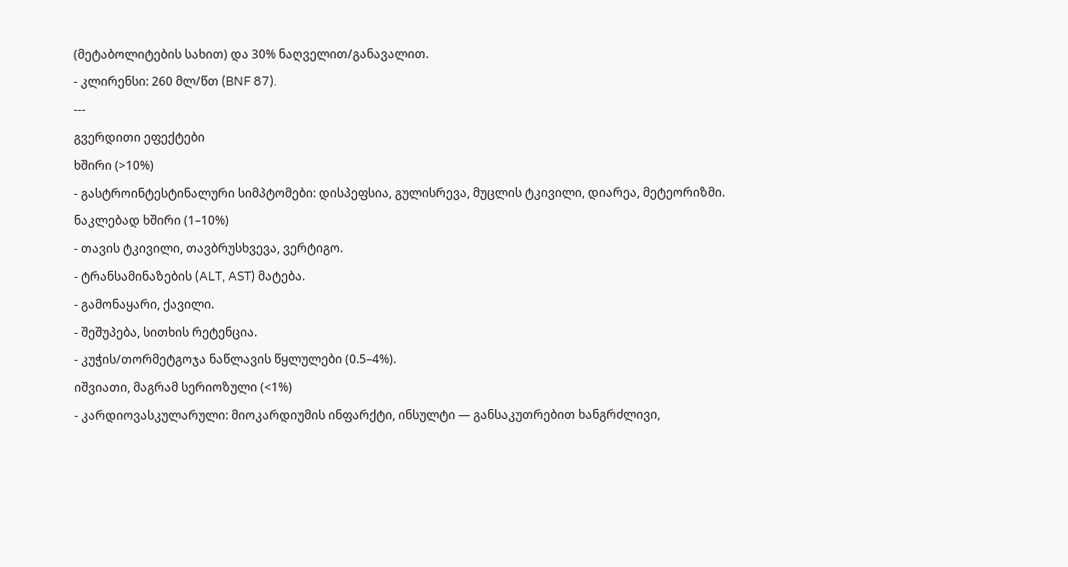(მეტაბოლიტების სახით) და 30% ნაღველით/განავალით.
- კლირენსი: 260 მლ/წთ (BNF 87).
---
გვერდითი ეფექტები
ხშირი (>10%)
- გასტროინტესტინალური სიმპტომები: დისპეფსია, გულისრევა, მუცლის ტკივილი, დიარეა, მეტეორიზმი.
ნაკლებად ხშირი (1–10%)
- თავის ტკივილი, თავბრუსხვევა, ვერტიგო.
- ტრანსამინაზების (ALT, AST) მატება.
- გამონაყარი, ქავილი.
- შეშუპება, სითხის რეტენცია.
- კუჭის/თორმეტგოჯა ნაწლავის წყლულები (0.5–4%).
იშვიათი, მაგრამ სერიოზული (<1%)
- კარდიოვასკულარული: მიოკარდიუმის ინფარქტი, ინსულტი — განსაკუთრებით ხანგრძლივი,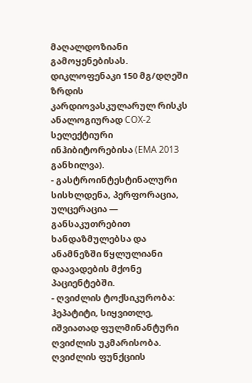მაღალდოზიანი გამოყენებისას. დიკლოფენაკი 150 მგ/დღეში ზრდის კარდიოვასკულარულ რისკს ანალოგიურად COX-2 სელექტიური ინჰიბიტორებისა (EMA 2013 განხილვა).
- გასტროინტესტინალური სისხლდენა, პერფორაცია, ულცერაცია — განსაკუთრებით ხანდაზმულებსა და ანამნეზში წყლულიანი დაავადების მქონე პაციენტებში.
- ღვიძლის ტოქსიკურობა: ჰეპატიტი, სიყვითლე, იშვიათად ფულმინანტური ღვიძლის უკმარისობა. ღვიძლის ფუნქციის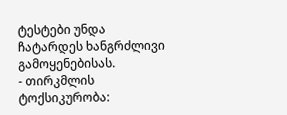ტესტები უნდა ჩატარდეს ხანგრძლივი გამოყენებისას.
- თირკმლის ტოქსიკურობა: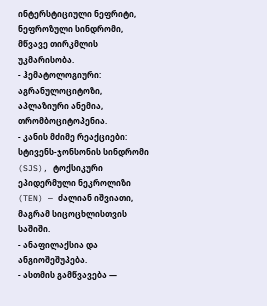ინტერსტიციული ნეფრიტი, ნეფროზული სინდრომი, მწვავე თირკმლის უკმარისობა.
- ჰემატოლოგიური: აგრანულოციტოზი, აპლაზიური ანემია, თრომბოციტოპენია.
- კანის მძიმე რეაქციები: სტივენს-ჯონსონის სინდრომი (SJS), ტოქსიკური ეპიდერმული ნეკროლიზი (TEN) — ძალიან იშვიათი, მაგრამ სიცოცხლისთვის საშიში.
- ანაფილაქსია და ანგიოშეშუპება.
- ასთმის გამწვავება —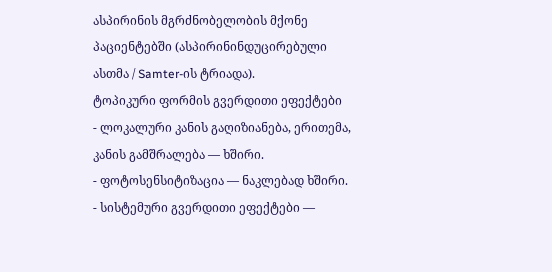ასპირინის მგრძნობელობის მქონე პაციენტებში (ასპირინინდუცირებული ასთმა / Samter-ის ტრიადა).
ტოპიკური ფორმის გვერდითი ეფექტები
- ლოკალური კანის გაღიზიანება, ერითემა, კანის გამშრალება — ხშირი.
- ფოტოსენსიტიზაცია — ნაკლებად ხშირი.
- სისტემური გვერდითი ეფექტები —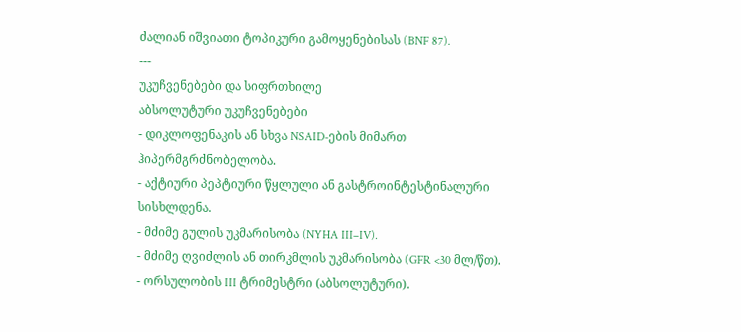ძალიან იშვიათი ტოპიკური გამოყენებისას (BNF 87).
---
უკუჩვენებები და სიფრთხილე
აბსოლუტური უკუჩვენებები
- დიკლოფენაკის ან სხვა NSAID-ების მიმართ ჰიპერმგრძნობელობა.
- აქტიური პეპტიური წყლული ან გასტროინტესტინალური სისხლდენა.
- მძიმე გულის უკმარისობა (NYHA III–IV).
- მძიმე ღვიძლის ან თირკმლის უკმარისობა (GFR <30 მლ/წთ).
- ორსულობის III ტრიმესტრი (აბსოლუტური).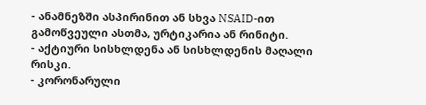- ანამნეზში ასპირინით ან სხვა NSAID-ით გამოწვეული ასთმა, ურტიკარია ან რინიტი.
- აქტიური სისხლდენა ან სისხლდენის მაღალი რისკი.
- კორონარული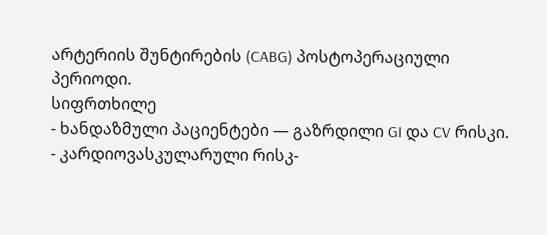არტერიის შუნტირების (CABG) პოსტოპერაციული პერიოდი.
სიფრთხილე
- ხანდაზმული პაციენტები — გაზრდილი GI და CV რისკი.
- კარდიოვასკულარული რისკ-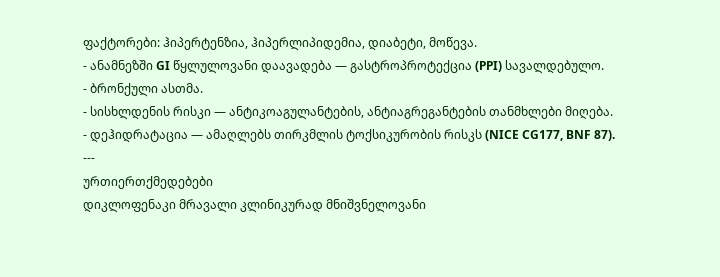ფაქტორები: ჰიპერტენზია, ჰიპერლიპიდემია, დიაბეტი, მოწევა.
- ანამნეზში GI წყლულოვანი დაავადება — გასტროპროტექცია (PPI) სავალდებულო.
- ბრონქული ასთმა.
- სისხლდენის რისკი — ანტიკოაგულანტების, ანტიაგრეგანტების თანმხლები მიღება.
- დეჰიდრატაცია — ამაღლებს თირკმლის ტოქსიკურობის რისკს (NICE CG177, BNF 87).
---
ურთიერთქმედებები
დიკლოფენაკი მრავალი კლინიკურად მნიშვნელოვანი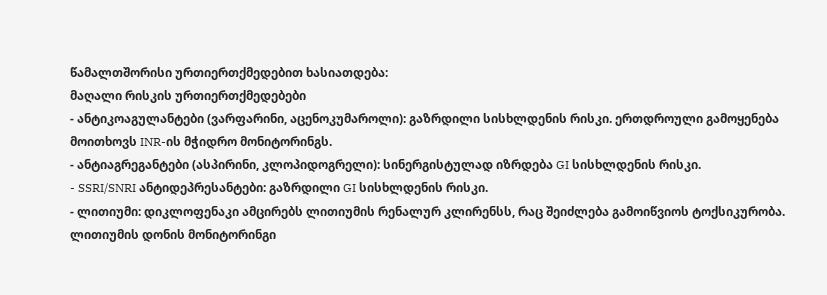წამალთშორისი ურთიერთქმედებით ხასიათდება:
მაღალი რისკის ურთიერთქმედებები
- ანტიკოაგულანტები (ვარფარინი, აცენოკუმაროლი): გაზრდილი სისხლდენის რისკი. ერთდროული გამოყენება მოითხოვს INR-ის მჭიდრო მონიტორინგს.
- ანტიაგრეგანტები (ასპირინი, კლოპიდოგრელი): სინერგისტულად იზრდება GI სისხლდენის რისკი.
- SSRI/SNRI ანტიდეპრესანტები: გაზრდილი GI სისხლდენის რისკი.
- ლითიუმი: დიკლოფენაკი ამცირებს ლითიუმის რენალურ კლირენსს, რაც შეიძლება გამოიწვიოს ტოქსიკურობა. ლითიუმის დონის მონიტორინგი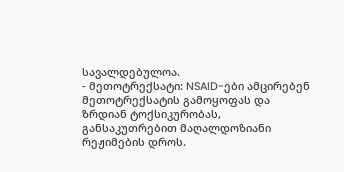სავალდებულოა.
- მეთოტრექსატი: NSAID-ები ამცირებენ მეთოტრექსატის გამოყოფას და ზრდიან ტოქსიკურობას, განსაკუთრებით მაღალდოზიანი რეჟიმების დროს.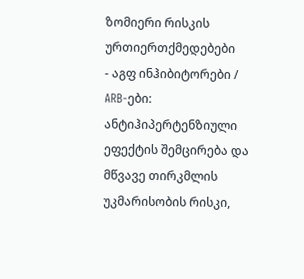ზომიერი რისკის ურთიერთქმედებები
- აგფ ინჰიბიტორები / ARB-ები: ანტიჰიპერტენზიული ეფექტის შემცირება და მწვავე თირკმლის უკმარისობის რისკი,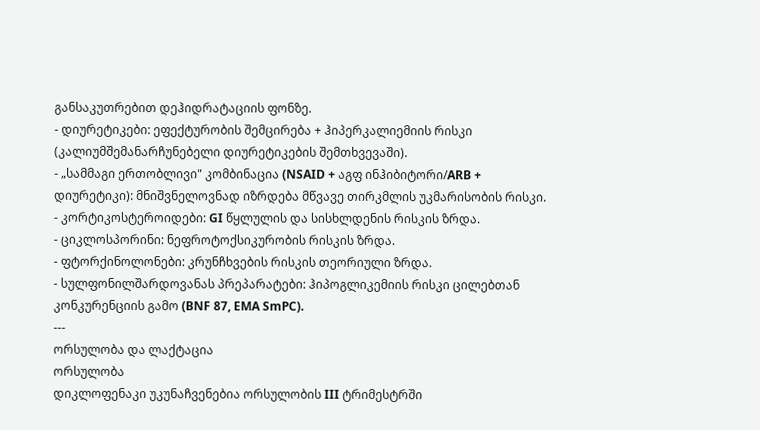განსაკუთრებით დეჰიდრატაციის ფონზე.
- დიურეტიკები: ეფექტურობის შემცირება + ჰიპერკალიემიის რისკი (კალიუმშემანარჩუნებელი დიურეტიკების შემთხვევაში).
- „სამმაგი ერთობლივი" კომბინაცია (NSAID + აგფ ინჰიბიტორი/ARB + დიურეტიკი): მნიშვნელოვნად იზრდება მწვავე თირკმლის უკმარისობის რისკი.
- კორტიკოსტეროიდები: GI წყლულის და სისხლდენის რისკის ზრდა.
- ციკლოსპორინი: ნეფროტოქსიკურობის რისკის ზრდა.
- ფტორქინოლონები: კრუნჩხვების რისკის თეორიული ზრდა.
- სულფონილშარდოვანას პრეპარატები: ჰიპოგლიკემიის რისკი ცილებთან კონკურენციის გამო (BNF 87, EMA SmPC).
---
ორსულობა და ლაქტაცია
ორსულობა
დიკლოფენაკი უკუნაჩვენებია ორსულობის III ტრიმესტრში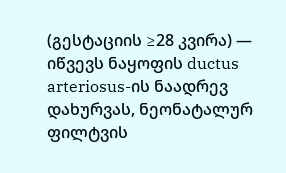(გესტაციის ≥28 კვირა) — იწვევს ნაყოფის ductus arteriosus-ის ნაადრევ დახურვას, ნეონატალურ ფილტვის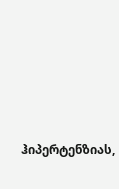ჰიპერტენზიას,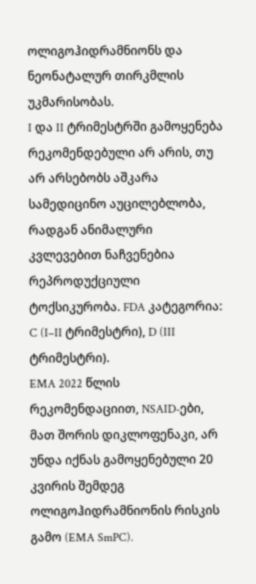ოლიგოჰიდრამნიონს და ნეონატალურ თირკმლის უკმარისობას.
I და II ტრიმესტრში გამოყენება რეკომენდებული არ არის, თუ არ არსებობს აშკარა სამედიცინო აუცილებლობა, რადგან ანიმალური კვლევებით ნაჩვენებია რეპროდუქციული ტოქსიკურობა. FDA კატეგორია: C (I–II ტრიმესტრი), D (III ტრიმესტრი).
EMA 2022 წლის რეკომენდაციით, NSAID-ები, მათ შორის დიკლოფენაკი, არ უნდა იქნას გამოყენებული 20 კვირის შემდეგ ოლიგოჰიდრამნიონის რისკის გამო (EMA SmPC).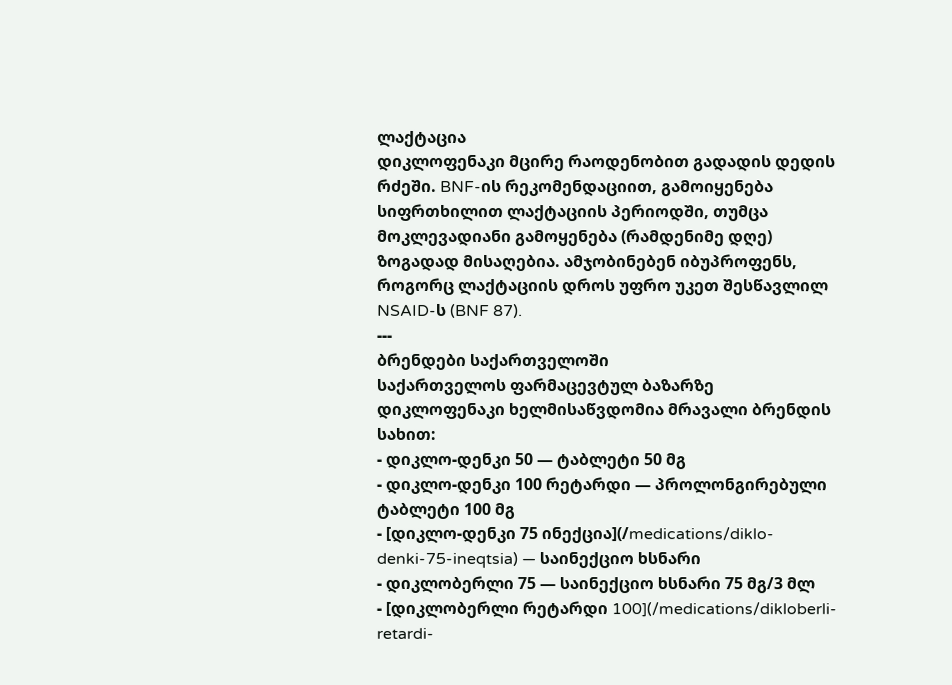ლაქტაცია
დიკლოფენაკი მცირე რაოდენობით გადადის დედის რძეში. BNF-ის რეკომენდაციით, გამოიყენება სიფრთხილით ლაქტაციის პერიოდში, თუმცა მოკლევადიანი გამოყენება (რამდენიმე დღე) ზოგადად მისაღებია. ამჯობინებენ იბუპროფენს, როგორც ლაქტაციის დროს უფრო უკეთ შესწავლილ NSAID-ს (BNF 87).
---
ბრენდები საქართველოში
საქართველოს ფარმაცევტულ ბაზარზე დიკლოფენაკი ხელმისაწვდომია მრავალი ბრენდის სახით:
- დიკლო-დენკი 50 — ტაბლეტი 50 მგ
- დიკლო-დენკი 100 რეტარდი — პროლონგირებული ტაბლეტი 100 მგ
- [დიკლო-დენკი 75 ინექცია](/medications/diklo-denki-75-ineqtsia) — საინექციო ხსნარი
- დიკლობერლი 75 — საინექციო ხსნარი 75 მგ/3 მლ
- [დიკლობერლი რეტარდი 100](/medications/dikloberli-retardi-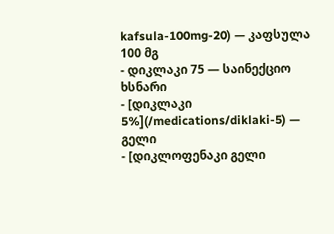kafsula-100mg-20) — კაფსულა 100 მგ
- დიკლაკი 75 — საინექციო ხსნარი
- [დიკლაკი 5%](/medications/diklaki-5) — გელი
- [დიკლოფენაკი გელი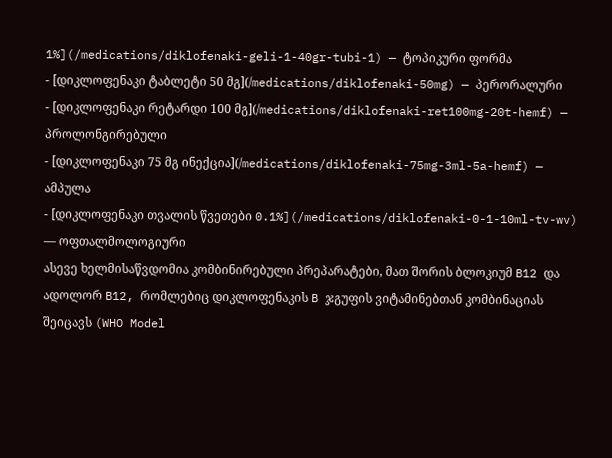1%](/medications/diklofenaki-geli-1-40gr-tubi-1) — ტოპიკური ფორმა
- [დიკლოფენაკი ტაბლეტი 50 მგ](/medications/diklofenaki-50mg) — პერორალური
- [დიკლოფენაკი რეტარდი 100 მგ](/medications/diklofenaki-ret100mg-20t-hemf) — პროლონგირებული
- [დიკლოფენაკი 75 მგ ინექცია](/medications/diklofenaki-75mg-3ml-5a-hemf) — ამპულა
- [დიკლოფენაკი თვალის წვეთები 0.1%](/medications/diklofenaki-0-1-10ml-tv-wv) — ოფთალმოლოგიური
ასევე ხელმისაწვდომია კომბინირებული პრეპარატები, მათ შორის ბლოკიუმ B12 და ადოლორ B12, რომლებიც დიკლოფენაკის B ჯგუფის ვიტამინებთან კომბინაციას შეიცავს (WHO Model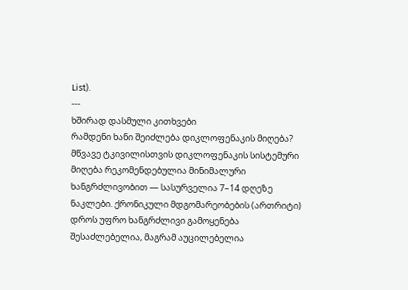List).
---
ხშირად დასმული კითხვები
რამდენი ხანი შეიძლება დიკლოფენაკის მიღება?
მწვავე ტკივილისთვის დიკლოფენაკის სისტემური მიღება რეკომენდებულია მინიმალური ხანგრძლივობით — სასურველია 7–14 დღეზე ნაკლები. ქრონიკული მდგომარეობების (ართრიტი) დროს უფრო ხანგრძლივი გამოყენება შესაძლებელია, მაგრამ აუცილებელია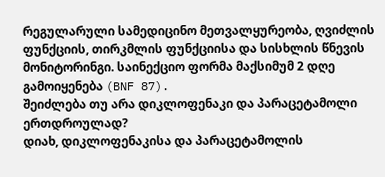რეგულარული სამედიცინო მეთვალყურეობა, ღვიძლის ფუნქციის, თირკმლის ფუნქციისა და სისხლის წნევის მონიტორინგი. საინექციო ფორმა მაქსიმუმ 2 დღე გამოიყენება (BNF 87).
შეიძლება თუ არა დიკლოფენაკი და პარაცეტამოლი ერთდროულად?
დიახ, დიკლოფენაკისა და პარაცეტამოლის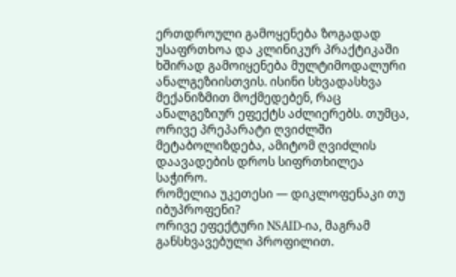ერთდროული გამოყენება ზოგადად უსაფრთხოა და კლინიკურ პრაქტიკაში ხშირად გამოიყენება მულტიმოდალური ანალგეზიისთვის. ისინი სხვადასხვა მექანიზმით მოქმედებენ, რაც ანალგეზიურ ეფექტს აძლიერებს. თუმცა, ორივე პრეპარატი ღვიძლში მეტაბოლიზდება, ამიტომ ღვიძლის დაავადების დროს სიფრთხილეა საჭირო.
რომელია უკეთესი — დიკლოფენაკი თუ იბუპროფენი?
ორივე ეფექტური NSAID-ია, მაგრამ განსხვავებული პროფილით.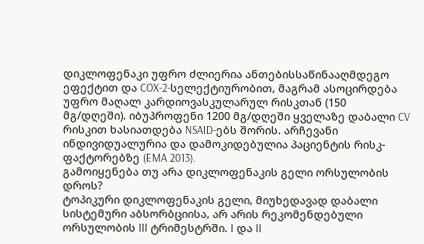დიკლოფენაკი უფრო ძლიერია ანთებისსაწინააღმდეგო ეფექტით და COX-2-სელექტიურობით, მაგრამ ასოცირდება უფრო მაღალ კარდიოვასკულარულ რისკთან (150 მგ/დღეში). იბუპროფენი 1200 მგ/დღეში ყველაზე დაბალი CV რისკით ხასიათდება NSAID-ებს შორის. არჩევანი ინდივიდუალურია და დამოკიდებულია პაციენტის რისკ-ფაქტორებზე (EMA 2013).
გამოიყენება თუ არა დიკლოფენაკის გელი ორსულობის დროს?
ტოპიკური დიკლოფენაკის გელი, მიუხედავად დაბალი სისტემური აბსორბციისა, არ არის რეკომენდებული ორსულობის III ტრიმესტრში. I და II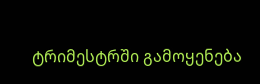ტრიმესტრში გამოყენება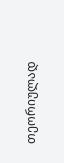თეორიულად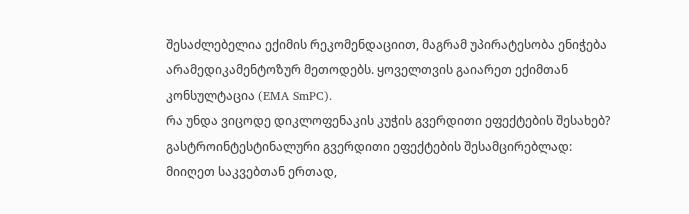შესაძლებელია ექიმის რეკომენდაციით, მაგრამ უპირატესობა ენიჭება არამედიკამენტოზურ მეთოდებს. ყოველთვის გაიარეთ ექიმთან კონსულტაცია (EMA SmPC).
რა უნდა ვიცოდე დიკლოფენაკის კუჭის გვერდითი ეფექტების შესახებ?
გასტროინტესტინალური გვერდითი ეფექტების შესამცირებლად: მიიღეთ საკვებთან ერთად,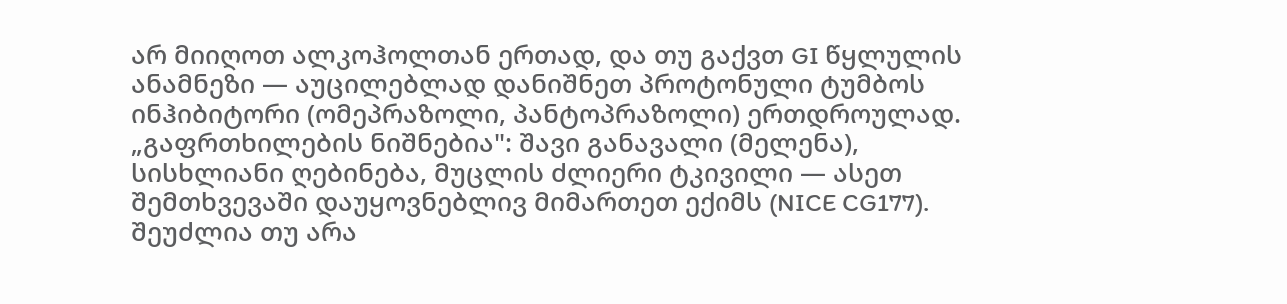არ მიიღოთ ალკოჰოლთან ერთად, და თუ გაქვთ GI წყლულის ანამნეზი — აუცილებლად დანიშნეთ პროტონული ტუმბოს ინჰიბიტორი (ომეპრაზოლი, პანტოპრაზოლი) ერთდროულად. „გაფრთხილების ნიშნებია": შავი განავალი (მელენა), სისხლიანი ღებინება, მუცლის ძლიერი ტკივილი — ასეთ შემთხვევაში დაუყოვნებლივ მიმართეთ ექიმს (NICE CG177).
შეუძლია თუ არა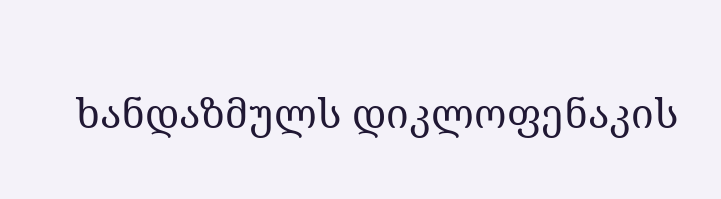ხანდაზმულს დიკლოფენაკის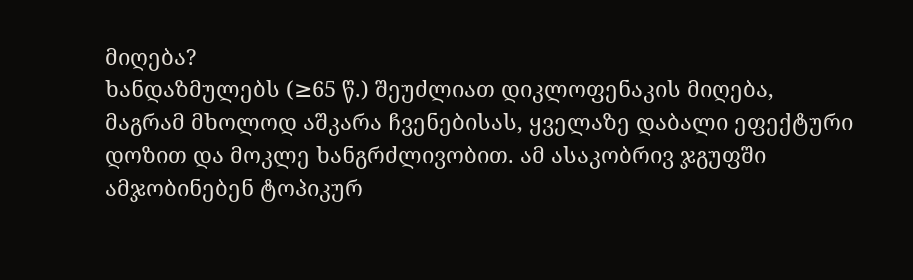მიღება?
ხანდაზმულებს (≥65 წ.) შეუძლიათ დიკლოფენაკის მიღება, მაგრამ მხოლოდ აშკარა ჩვენებისას, ყველაზე დაბალი ეფექტური დოზით და მოკლე ხანგრძლივობით. ამ ასაკობრივ ჯგუფში ამჯობინებენ ტოპიკურ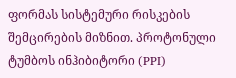ფორმას სისტემური რისკების შემცირების მიზნით. პროტონული ტუმბოს ინჰიბიტორი (PPI)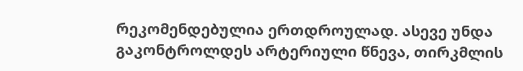რეკომენდებულია ერთდროულად. ასევე უნდა გაკონტროლდეს არტერიული წნევა, თირკმლის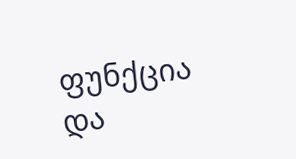ფუნქცია და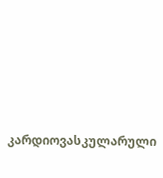კარდიოვასკულარული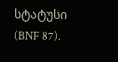სტატუსი (BNF 87).